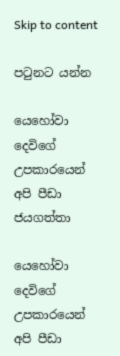Skip to content

පටුනට යන්න

යෙහෝවා දෙවිගේ උපකාරයෙන් අපි පීඩා ජයගත්තා

යෙහෝවා දෙවිගේ උපකාරයෙන් අපි පීඩා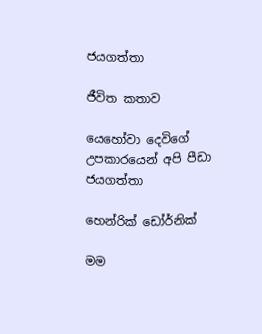ජයගත්තා

ජීවිත කතාව

යෙහෝවා දෙවිගේ උපකාරයෙන් අපි පීඩා ජයගත්තා

හෙන්රික් ඩෝර්නික්

මම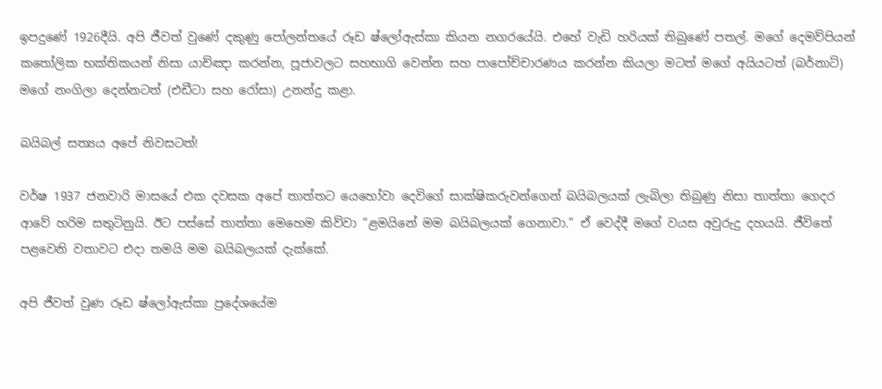ඉපදුණේ 1926දීයි. අපි ජීවත් වුණේ දකුණු පෝලන්තයේ රූඩ ෂ්ලෝඇස්කා කියන නගරයේයි. එහේ වැඩි හරියක් තිබුණේ පතල්. මගේ දෙමව්පියන් කතෝලික භක්තිකයන් නිසා යාච්ඤා කරන්න, පූජාවලට සහභාගි වෙන්න සහ පාපෝච්චාරණය කරන්න කියලා මටත් මගේ අයියටත් (බර්නාට්) මගේ නංගිලා දෙන්නටත් (එඩීටා සහ රෝසා) උනන්දු කළා.

බයිබල් සත්‍යය අපේ නිවසටත්!

වර්ෂ 1937 ජනවාරි මාසයේ එක දවසක අපේ තාත්තට යෙහෝවා දෙවිගේ සාක්ෂිකරුවන්ගෙන් බයිබලයක් ලැබිලා තිබුණු නිසා තාත්තා ගෙදර ආවේ හරිම සතුටිනුයි. ඊට පස්සේ තාත්තා මෙහෙම කිව්වා “ළමයිනේ මම බයිබලයක් ගෙනාවා.” ඒ වෙද්දී මගේ වයස අවුරුදු දහයයි. ජීවිතේ පළවෙනි වතාවට එදා තමයි මම බයිබලයක් දැක්කේ.

අපි ජීවත් වුණ රූඩ ෂ්ලෝඇස්කා ප්‍රදේශයේම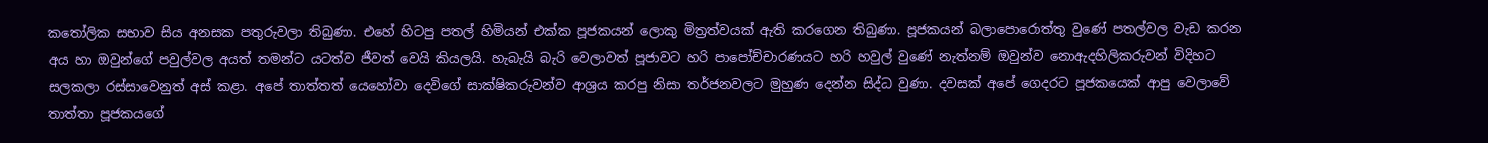කතෝලික සභාව සිය අනසක පතුරුවලා තිබුණා. එහේ හිටපු පතල් හිමියන් එක්ක පූජකයන් ලොකු මිත්‍රත්වයක් ඇති කරගෙන තිබුණා. පූජකයන් බලාපොරොත්තු වුණේ පතල්වල වැඩ කරන අය හා ඔවුන්ගේ පවුල්වල අයත් තමන්ට යටත්ව ජීවත් වෙයි කියලයි. හැබැයි බැරි වෙලාවත් පූජාවට හරි පාපෝච්චාරණයට හරි හවුල් වුණේ නැත්නම් ඔවුන්ව නොඇදහිලිකරුවන් විදිහට සලකලා රස්සාවෙනුත් අස් කළා. අපේ තාත්තත් යෙහෝවා දෙවිගේ සාක්ෂිකරුවන්ව ආශ්‍රය කරපු නිසා තර්ජනවලට මුහුණ දෙන්න සිද්ධ වුණා. දවසක් අපේ ගෙදරට පූජකයෙක් ආපු වෙලාවේ තාත්තා පූජකයගේ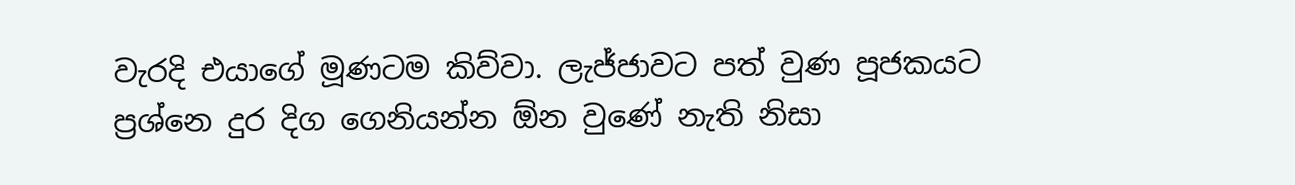වැරදි එයාගේ මූණටම කිව්වා. ලැජ්ජාවට පත් වුණ පූජකයට ප්‍රශ්නෙ දුර දිග ගෙනියන්න ඕන වුණේ නැති නිසා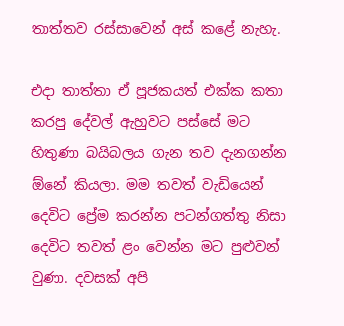තාත්තව රස්සාවෙන් අස් කළේ නැහැ.

එදා තාත්තා ඒ පූජකයත් එක්ක කතා කරපු දේවල් ඇහුවට පස්සේ මට හිතුණා බයිබලය ගැන තව දැනගන්න ඕනේ කියලා. මම තවත් වැඩියෙන් දෙවිට ප්‍රේම කරන්න පටන්ගත්තු නිසා දෙවිට තවත් ළං වෙන්න මට පුළුවන් වුණා. දවසක් අපි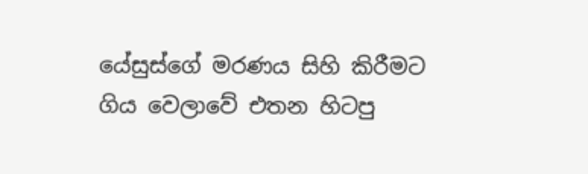යේසුස්ගේ මරණය සිහි කිරීමට ගිය වෙලාවේ එතන හිටපු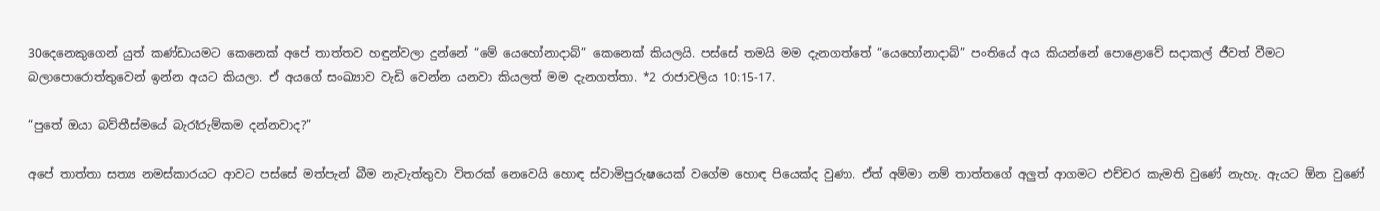30දෙනෙකුගෙන් යුත් කණ්ඩායමට කෙනෙක් අපේ තාත්තව හඳුන්වලා දුන්නේ “මේ යෙහෝනාදාබ්” කෙනෙක් කියලයි. පස්සේ තමයි මම දැනගත්තේ “යෙහෝනාදාබ්” පංතියේ අය කියන්නේ පොළොවේ සදාකල් ජීවත් වීමට බලාපොරොත්තුවෙන් ඉන්න අයට කියලා. ඒ අයගේ සංඛ්‍යාව වැඩි වෙන්න යනවා කියලත් මම දැනගත්තා. *2 රාජාවලිය 10:15-17.

“පුතේ ඔයා බව්තීස්මයේ බැරෑරුම්කම දන්නවාද?”

අපේ තාත්තා සත්‍ය නමස්කාරයට ආවට පස්සේ මත්පැන් බීම නැවැත්තුවා විතරක් නෙවෙයි හොඳ ස්වාමිපුරුෂයෙක් වගේම හොඳ පියෙක්ද වුණා. ඒත් අම්මා නම් තාත්තගේ අලුත් ආගමට එච්චර කැමති වුණේ නැහැ. ඇයට ඕන වුණේ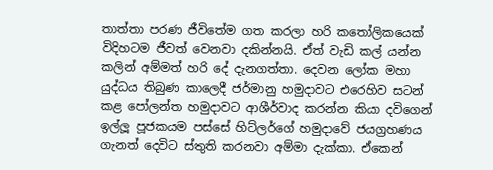තාත්තා පරණ ජීවිතේම ගත කරලා හරි කතෝලිකයෙක් විදිහටම ජීවත් වෙනවා දකින්නයි. ඒත් වැඩි කල් යන්න කලින් අම්මත් හරි දේ දැනගත්තා. දෙවන ලෝක මහා යුද්ධය තිබුණ කාලෙදී ජර්මානු හමුදාවට එරෙහිව සටන් කළ පෝලන්ත හමුදාවට ආශීර්වාද කරන්න කියා දවිගෙන් ඉල්ලූ පූජකයම පස්සේ හිට්ලර්ගේ හමුදාවේ ජයග්‍රහණය ගැනත් දෙවිට ස්තුති කරනවා අම්මා දැක්කා. ඒකෙන්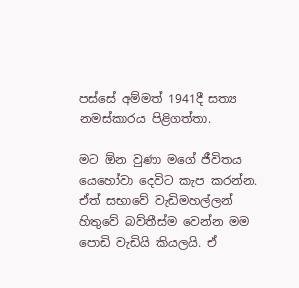පස්සේ අම්මත් 1941දී සත්‍ය නමස්කාරය පිළිගත්තා.

මට ඕන වුණා මගේ ජීවිතය යෙහෝවා දෙවිට කැප කරන්න. ඒත් සභාවේ වැඩිමහල්ලන් හිතුවේ බව්තීස්ම වෙන්න මම පොඩි වැඩියි කියලයි. ඒ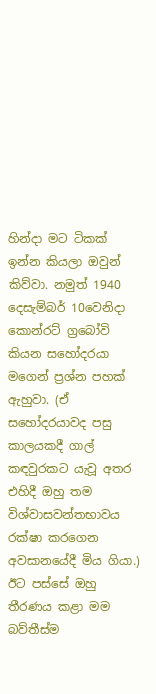හින්දා මට ටිකක් ඉන්න කියලා ඔවුන් කිව්වා. නමුත් 1940 දෙසැම්බර් 10වෙනිදා කොන්රට් ග්‍රබෝවි කියන සහෝදරයා මගෙන් ප්‍රශ්න පහක් ඇහුවා. (ඒ සහෝදරයාවද පසු කාලයකදී ගාල් කඳවුරකට යැවූ අතර එහිදී ඔහු තම විශ්වාසවන්තභාවය රක්ෂා කරගෙන අවසානයේදී මිය ගියා.) ඊට පස්සේ ඔහු තීරණය කළා මම බව්තීස්ම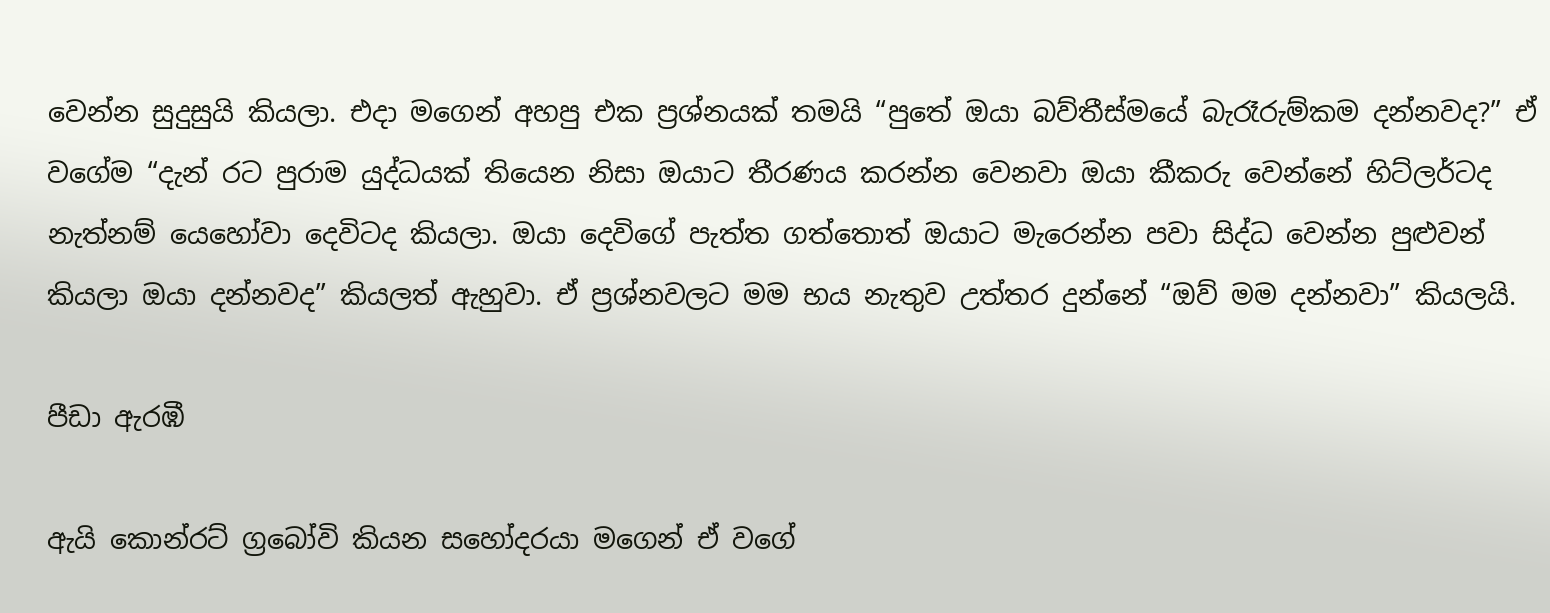වෙන්න සුදුසුයි කියලා. එදා මගෙන් අහපු එක ප්‍රශ්නයක් තමයි “පුතේ ඔයා බව්තීස්මයේ බැරෑරුම්කම දන්නවද?” ඒ වගේම “දැන් රට පුරාම යුද්ධයක් තියෙන නිසා ඔයාට තීරණය කරන්න වෙනවා ඔයා කීකරු වෙන්නේ හිට්ලර්ටද නැත්නම් යෙහෝවා දෙවිටද කියලා. ඔයා දෙවිගේ පැත්ත ගත්තොත් ඔයාට මැරෙන්න පවා සිද්ධ වෙන්න පුළුවන් කියලා ඔයා දන්නවද” කියලත් ඇහුවා. ඒ ප්‍රශ්නවලට මම භය නැතුව උත්තර දුන්නේ “ඔව් මම දන්නවා” කියලයි.

පීඩා ඇරඹී

ඇයි කොන්රට් ග්‍රබෝවි කියන සහෝදරයා මගෙන් ඒ වගේ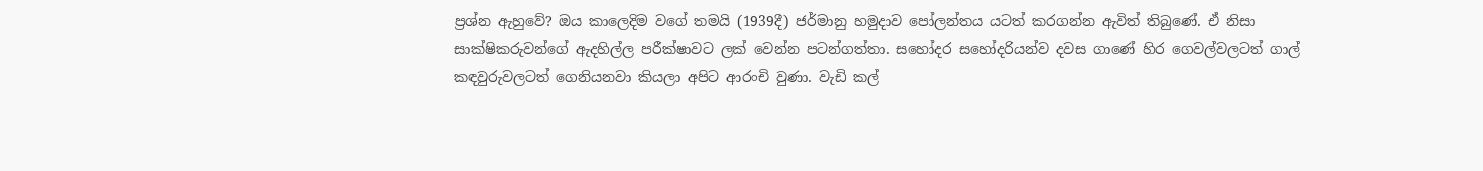ප්‍රශ්න ඇහුවේ? ඔය කාලෙදිම වගේ තමයි (1939දී) ජර්මානු හමුදාව පෝලන්තය යටත් කරගන්න ඇවිත් තිබුණේ. ඒ නිසා සාක්ෂිකරුවන්ගේ ඇදහිල්ල පරීක්ෂාවට ලක් වෙන්න පටන්ගත්තා. සහෝදර සහෝදරියන්ව දවස ගාණේ හිර ගෙවල්වලටත් ගාල් කඳවුරුවලටත් ගෙනියනවා කියලා අපිට ආරංචි වුණා. වැඩි කල්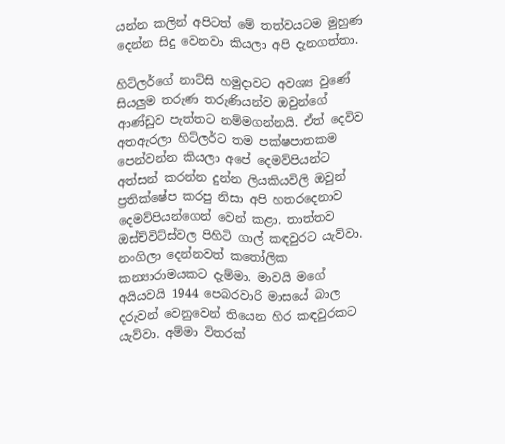යන්න කලින් අපිටත් මේ තත්වයටම මුහුණ දෙන්න සිදු වෙනවා කියලා අපි දැනගත්තා.

හිට්ලර්ගේ නාට්සි හමුදාවට අවශ්‍ය වුණේ සියලුම තරුණ තරුණියන්ව ඔවුන්ගේ ආණ්ඩුව පැත්තට නම්මගන්නයි. ඒත් දෙවිව අතඇරලා හිට්ලර්ට තම පක්ෂපාතකම පෙන්වන්න කියලා අපේ දෙමව්පියන්ට අත්සන් කරන්න දුන්න ලියකියවිලි ඔවුන් ප්‍රතික්ෂේප කරපු නිසා අපි හතරදෙනාව දෙමව්පියන්ගෙන් වෙන් කළා. තාත්තව ඔස්ච්විට්ස්වල පිහිටි ගාල් කඳවුරට යැව්වා. නංගිලා දෙන්නවත් කතෝලික කන්‍යාරාමයකට දැම්මා. මාවයි මගේ අයියවයි 1944 පෙබරවාරි මාසයේ බාල දරුවන් වෙනුවෙන් තියෙන හිර කඳවුරකට යැව්වා. අම්මා විතරක්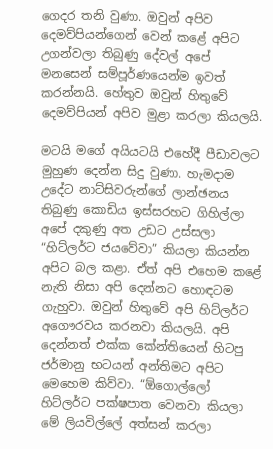ගෙදර තනි වුණා. ඔවුන් අපිව දෙමව්පියන්ගෙන් වෙන් කළේ අපිට උගන්වලා තිබුණු දේවල් අපේ මනසෙන් සම්පූර්ණයෙන්ම ඉවත් කරන්නයි. හේතුව ඔවුන් හිතුවේ දෙමව්පියන් අපිව මුළා කරලා කියලයි.

මටයි මගේ අයියටයි එහේදී පීඩාවලට මුහුණ දෙන්න සිදු වුණා. හැමදාම උදේට නාට්සිවරුන්ගේ ලාන්ඡනය තිබුණු කොඩිය ඉස්සරහට ගිහිල්ලා අපේ දකුණු අත උඩට උස්සලා “හිට්ලර්ට ජයවේවා” කියලා කියන්න අපිට බල කළා. ඒත් අපි එහෙම කළේ නැති නිසා අපි දෙන්නට හොඳටම ගැහුවා. ඔවුන් හිතුවේ අපි හිට්ලර්ට අගෞරවය කරනවා කියලයි. අපි දෙන්නත් එක්ක කේන්තියෙන් හිටපු ජර්මානු භටයන් අන්තිමට අපිට මෙහෙම කිව්වා. “ඕගොල්ලෝ හිට්ලර්ට පක්ෂපාත වෙනවා කියලා මේ ලියවිල්ලේ අත්සන් කරලා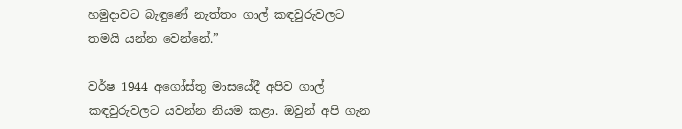හමුදාවට බැඳුණේ නැත්තං ගාල් කඳවුරුවලට තමයි යන්න වෙන්නේ.”

වර්ෂ 1944 අගෝස්තු මාසයේදී අපිව ගාල් කඳවුරුවලට යවන්න නියම කළා. ඔවුන් අපි ගැන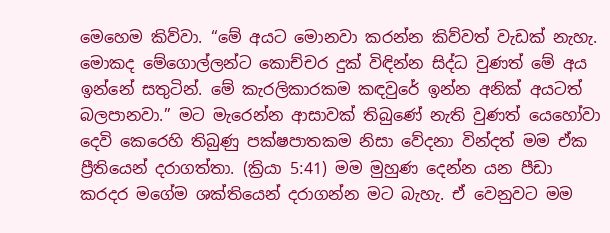මෙහෙම කිව්වා. “මේ අයට මොනවා කරන්න කිව්වත් වැඩක් නැහැ. මොකද මේගොල්ලන්ට කොච්චර දුක් විඳින්න සිද්ධ වුණත් මේ අය ඉන්නේ සතුටින්. මේ කැරලිකාරකම කඳවුරේ ඉන්න අනික් අයටත් බලපානවා.” මට මැරෙන්න ආසාවක් තිබුණේ නැති වුණත් යෙහෝවා දෙවි කෙරෙහි තිබුණු පක්ෂපාතකම නිසා වේදනා වින්දත් මම ඒක ප්‍රීතියෙන් දරාගත්තා. (ක්‍රියා 5:41) මම මුහුණ දෙන්න යන පීඩා කරදර මගේම ශක්තියෙන් දරාගන්න මට බැහැ. ඒ වෙනුවට මම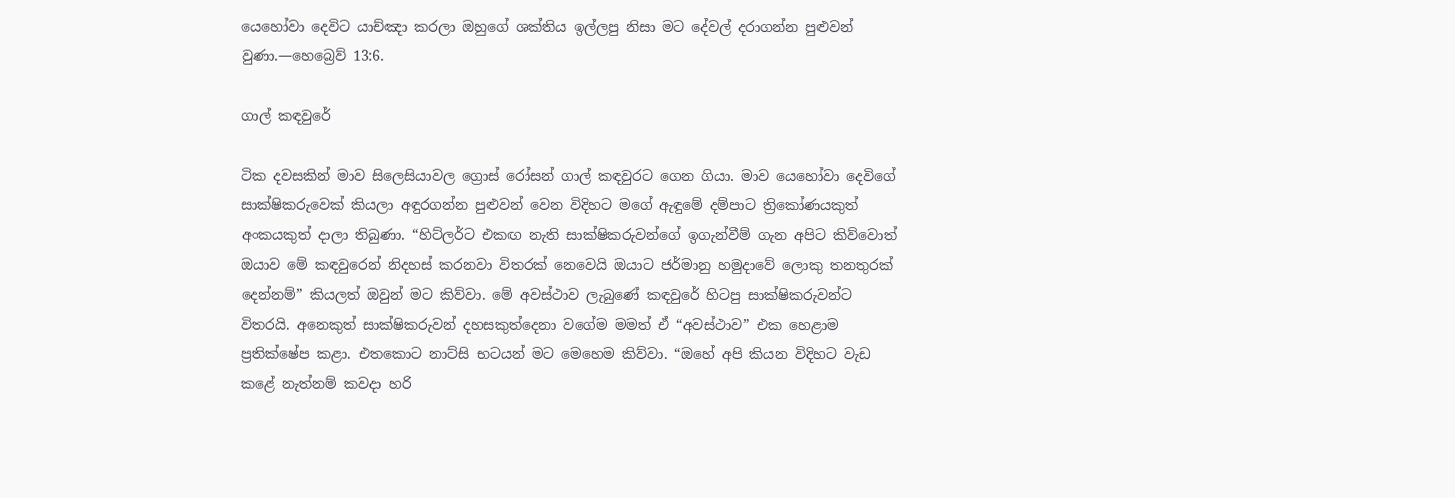යෙහෝවා දෙවිට යාච්ඤා කරලා ඔහුගේ ශක්තිය ඉල්ලපු නිසා මට දේවල් දරාගන්න පුළුවන් වුණා.—හෙබ්‍රෙව් 13:6.

ගාල් කඳවුරේ

ටික දවසකින් මාව සිලෙසියාවල ග්‍රොස් රෝසන් ගාල් කඳවුරට ගෙන ගියා. මාව යෙහෝවා දෙවිගේ සාක්ෂිකරුවෙක් කියලා අඳුරගන්න පුළුවන් වෙන විදිහට මගේ ඇඳුමේ දම්පාට ත්‍රිකෝණයකුත් අංකයකුත් දාලා තිබුණා. “හිට්ලර්ට එකඟ නැති සාක්ෂිකරුවන්ගේ ඉගැන්වීම් ගැන අපිට කිව්වොත් ඔයාව මේ කඳවුරෙන් නිදහස් කරනවා විතරක් නෙවෙයි ඔයාට ජර්මානු හමුදාවේ ලොකු තනතුරක් දෙන්නම්” කියලත් ඔවුන් මට කිව්වා. මේ අවස්ථාව ලැබුණේ කඳවුරේ හිටපු සාක්ෂිකරුවන්ට විතරයි. අනෙකුත් සාක්ෂිකරුවන් දහසකුත්දෙනා වගේම මමත් ඒ “අවස්ථාව” එක හෙළාම ප්‍රතික්ෂේප කළා. එතකොට නාට්සි භටයන් මට මෙහෙම කිව්වා. “ඔහේ අපි කියන විදිහට වැඩ කළේ නැත්නම් කවදා හරි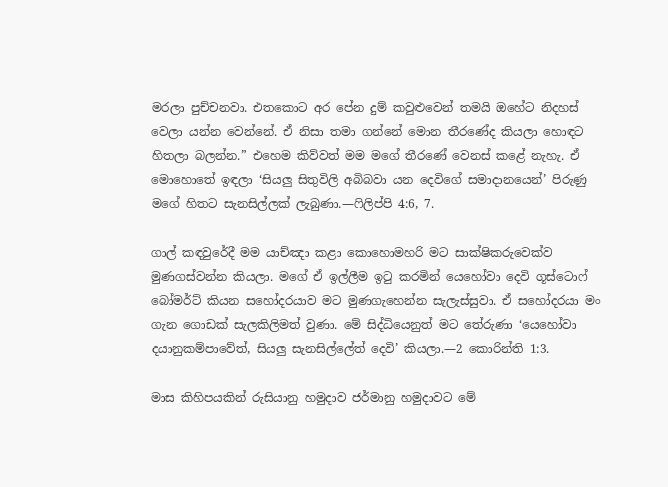මරලා පුච්චනවා. එතකොට අර පේන දුම් කවුළුවෙන් තමයි ඔහේට නිදහස් වෙලා යන්න වෙන්නේ. ඒ නිසා තමා ගන්නේ මොන තීරණේද කියලා හොඳට හිතලා බලන්න.” එහෙම කිව්වත් මම මගේ තීරණේ වෙනස් කළේ නැහැ. ඒ මොහොතේ ඉඳලා ‘සියලු සිතුවිලි අබිබවා යන දෙවිගේ සමාදානයෙන්’ පිරුණු මගේ හිතට සැනසිල්ලක් ලැබුණා.—ෆිලිප්පි 4:6, 7.

ගාල් කඳවුරේදී මම යාච්ඤා කළා කොහොමහරි මට සාක්ෂිකරුවෙක්ව මුණගස්වන්න කියලා. මගේ ඒ ඉල්ලීම ඉටු කරමින් යෙහෝවා දෙවි ගූස්ටොෆ් බෝමර්ට් කියන සහෝදරයාව මට මුණගැහෙන්න සැලැස්සුවා. ඒ සහෝදරයා මං ගැන ගොඩක් සැලකිලිමත් වුණා. මේ සිද්ධියෙනුත් මට තේරුණා ‘යෙහෝවා දයානුකම්පාවේත්, සියලු සැනසිල්ලේත් දෙවි’ කියලා.—2 කොරින්ති 1:3.

මාස කිහිපයකින් රුසියානු හමුදාව ජර්මානු හමුදාවට මේ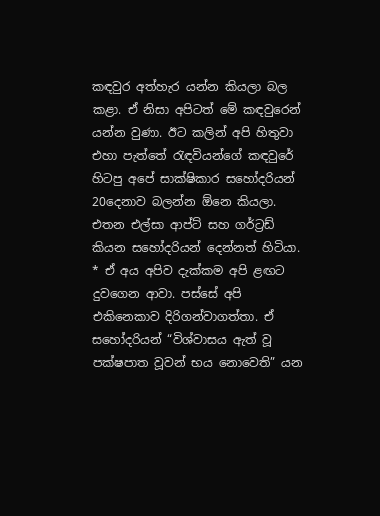කඳවුර අත්හැර යන්න කියලා බල කළා. ඒ නිසා අපිටත් මේ කඳවුරෙන් යන්න වුණා. ඊට කලින් අපි හිතුවා එහා පැත්තේ රැඳවියන්ගේ කඳවුරේ හිටපු අපේ සාක්ෂිකාර සහෝදරියන් 20දෙනාව බලන්න ඕනෙ කියලා. එතන එල්සා ආප්ට් සහ ගර්ට්‍රඩ් කියන සහෝදරියන් දෙන්නත් හිටියා. * ඒ අය අපිව දැක්කම අපි ළඟට දුවගෙන ආවා. පස්සේ අපි එකිනෙකාව දිරිගන්වාගත්තා. ඒ සහෝදරියන් “විශ්වාසය ඇත් වූ පක්ෂපාත වූවන් භය නොවෙති” යන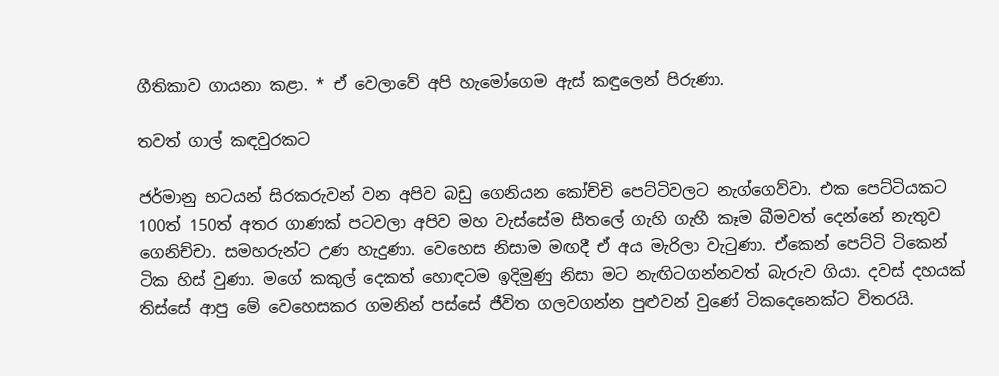ගීතිකාව ගායනා කළා. * ඒ වෙලාවේ අපි හැමෝගෙම ඇස් කඳුලෙන් පිරුණා.

තවත් ගාල් කඳවුරකට

ජර්මානු භටයන් සිරකරුවන් වන අපිව බඩු ගෙනියන කෝච්චි පෙට්ටිවලට නැග්ගෙව්වා. එක පෙට්ටියකට 100ත් 150ත් අතර ගාණක් පටවලා අපිව මහ වැස්සේම සීතලේ ගැහි ගැහී කෑම බීමවත් දෙන්නේ නැතුව ගෙනිච්චා. සමහරුන්ට උණ හැදුණා. වෙහෙස නිසාම මඟදී ඒ අය මැරිලා වැටුණා. ඒකෙන් පෙට්ටි ටිකෙන් ටික හිස් වුණා. මගේ කකුල් දෙකත් හොඳටම ඉදිමුණු නිසා මට නැඟිටගන්නවත් බැරුව ගියා. දවස් දහයක් තිස්සේ ආපු මේ වෙහෙසකර ගමනින් පස්සේ ජීවිත ගලවගන්න පුළුවන් වුණේ ටිකදෙනෙක්ට විතරයි.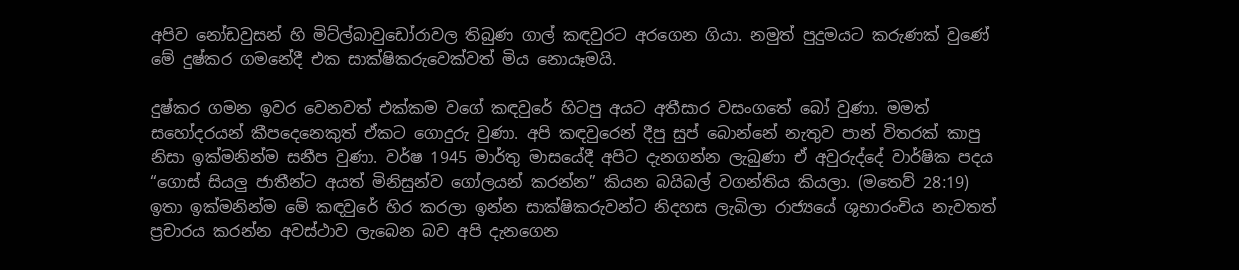අපිව නෝඩවුසන් හි මිට්ල්බාවුඩෝරාවල තිබුණ ගාල් කඳවුරට අරගෙන ගියා. නමුත් පුදුමයට කරුණක් වුණේ මේ දුෂ්කර ගමනේදී එක සාක්ෂිකරුවෙක්වත් මිය නොයෑමයි.

දුෂ්කර ගමන ඉවර වෙනවත් එක්කම වගේ කඳවුරේ හිටපු අයට අතීසාර වසංගතේ බෝ වුණා. මමත් සහෝදරයන් කීපදෙනෙකුත් ඒකට ගොදුරු වුණා. අපි කඳවුරෙන් දීපු සුප් බොන්නේ නැතුව පාන් විතරක් කාපු නිසා ඉක්මනින්ම සනීප වුණා. වර්ෂ 1945 මාර්තු මාසයේදී අපිට දැනගන්න ලැබුණා ඒ අවුරුද්දේ වාර්ෂික පදය “ගොස් සියලු ජාතීන්ට අයත් මිනිසුන්ව ගෝලයන් කරන්න” කියන බයිබල් වගන්තිය කියලා. (මතෙව් 28:19) ඉතා ඉක්මනින්ම මේ කඳවුරේ හිර කරලා ඉන්න සාක්ෂිකරුවන්ට නිදහස ලැබිලා රාජ්‍යයේ ශුභාරංචිය නැවතත් ප්‍රචාරය කරන්න අවස්ථාව ලැබෙන බව අපි දැනගෙන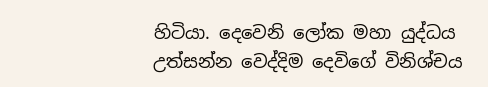හිටියා. දෙවෙනි ලෝක මහා යුද්ධය උත්සන්න වෙද්දිම දෙවිගේ විනිශ්චය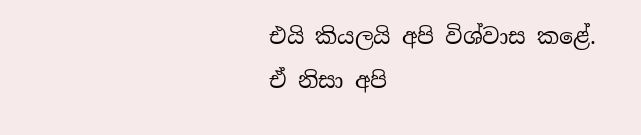එයි කියලයි අපි විශ්වාස කළේ. ඒ නිසා අපි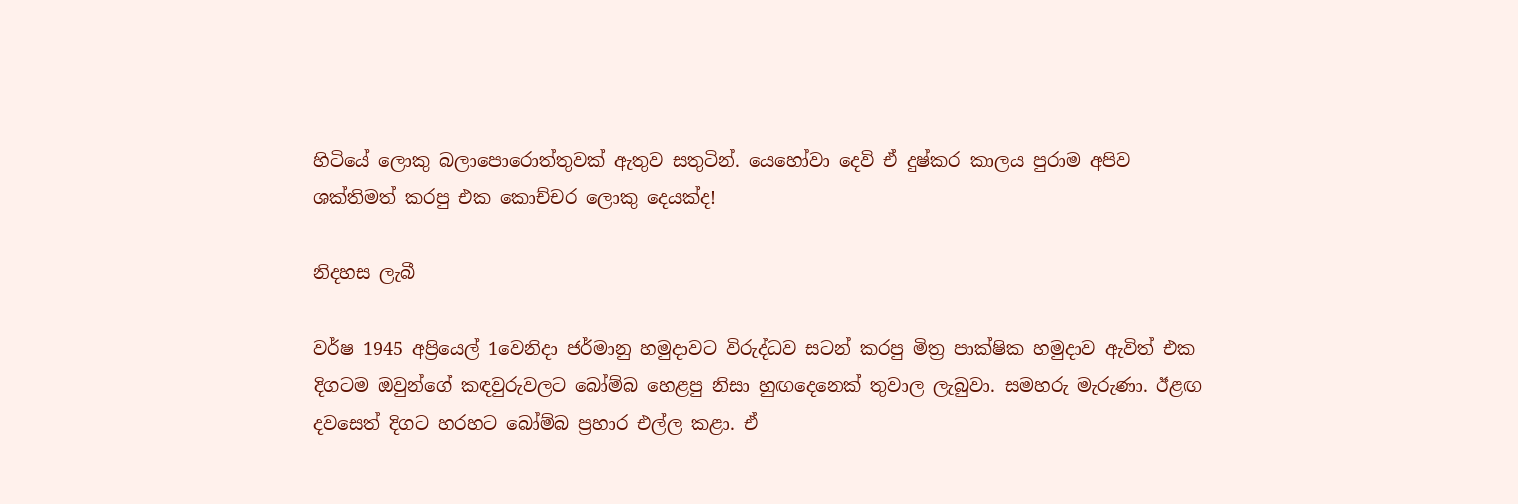හිටියේ ලොකු බලාපොරොත්තුවක් ඇතුව සතුටින්. යෙහෝවා දෙවි ඒ දුෂ්කර කාලය පුරාම අපිව ශක්තිමත් කරපු එක කොච්චර ලොකු දෙයක්ද!

නිදහස ලැබී

වර්ෂ 1945 අප්‍රියෙල් 1වෙනිදා ජර්මානු හමුදාවට විරුද්ධව සටන් කරපු මිත්‍ර පාක්ෂික හමුදාව ඇවිත් එක දිගටම ඔවුන්ගේ කඳවුරුවලට බෝම්බ හෙළපු නිසා හුඟදෙනෙක් තුවාල ලැබුවා. සමහරු මැරුණා. ඊළඟ දවසෙත් දිගට හරහට බෝම්බ ප්‍රහාර එල්ල කළා. ඒ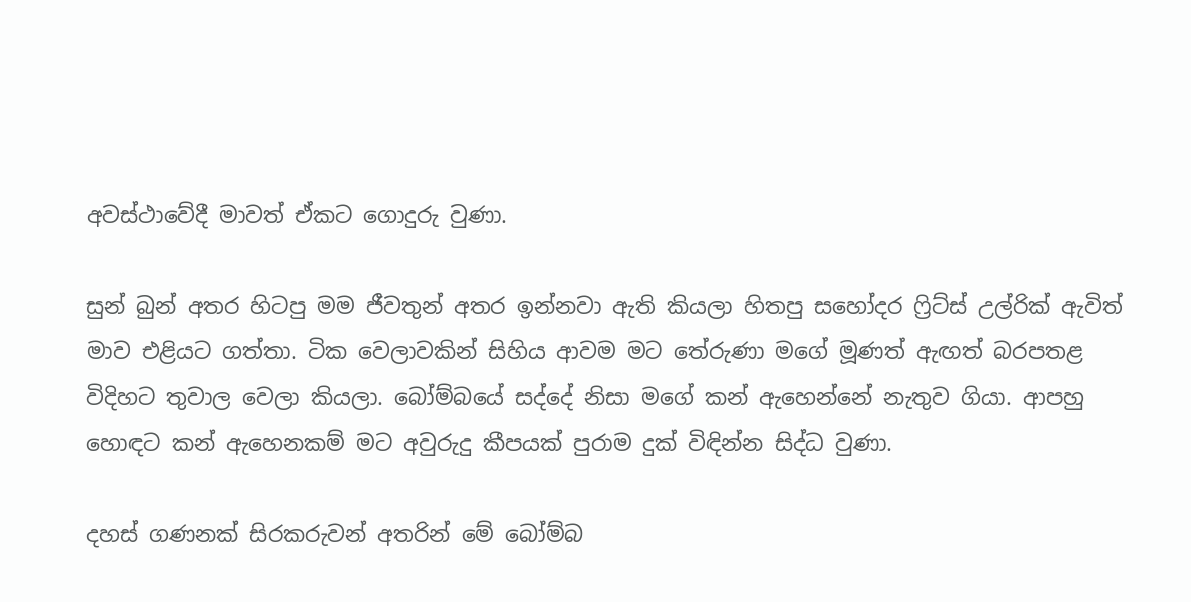අවස්ථාවේදී මාවත් ඒකට ගොදුරු වුණා.

සුන් බුන් අතර හිටපු මම ජීවතුන් අතර ඉන්නවා ඇති කියලා හිතපු සහෝදර ෆ්‍රිට්ස් උල්රික් ඇවිත් මාව එළියට ගත්තා. ටික වෙලාවකින් සිහිය ආවම මට තේරුණා මගේ මූණත් ඇඟත් බරපතළ විදිහට තුවාල වෙලා කියලා. බෝම්බයේ සද්දේ නිසා මගේ කන් ඇහෙන්නේ නැතුව ගියා. ආපහු හොඳට කන් ඇහෙනකම් මට අවුරුදු කීපයක් පුරාම දුක් විඳින්න සිද්ධ වුණා.

දහස් ගණනක් සිරකරුවන් අතරින් මේ බෝම්බ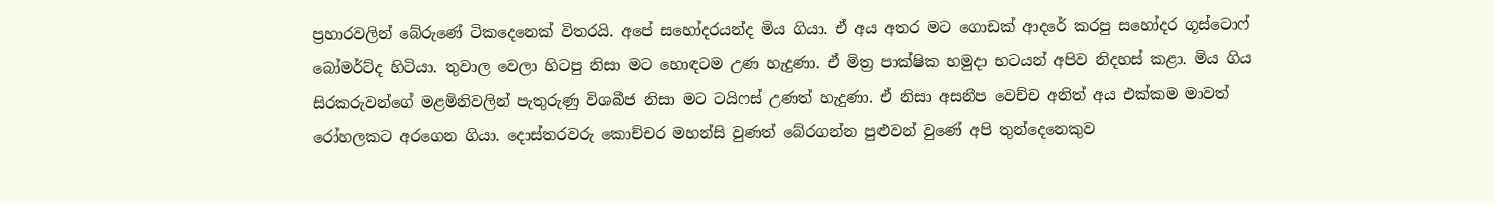ප්‍රහාරවලින් බේරුණේ ටිකදෙනෙක් විතරයි. අපේ සහෝදරයන්ද මිය ගියා. ඒ අය අතර මට ගොඩක් ආදරේ කරපු සහෝදර ගූස්ටොෆ් බෝමර්ට්ද හිටියා. තුවාල වෙලා හිටපු නිසා මට හොඳටම උණ හැදුණා. ඒ මිත්‍ර පාක්ෂික හමුදා භටයන් අපිව නිදහස් කළා. මිය ගිය සිරකරුවන්ගේ මළමිනිවලින් පැතුරුණු විශබීජ නිසා මට ටයිෆස් උණත් හැදුණා. ඒ නිසා අසනීප වෙච්ච අනිත් අය එක්කම මාවත් රෝහලකට අරගෙන ගියා. දොස්තරවරු කොච්චර මහන්සි වුණත් බේරගන්න පුළුවන් වුණේ අපි තුන්දෙනෙකුව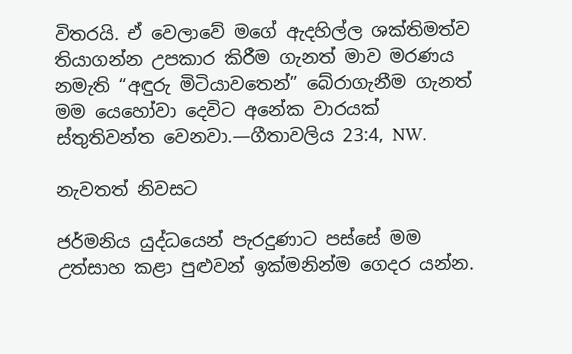විතරයි. ඒ වෙලාවේ මගේ ඇදහිල්ල ශක්තිමත්ව තියාගන්න උපකාර කිරීම ගැනත් මාව මරණය නමැති “අඳුරු මිටියාවතෙන්” බේරාගැනීම ගැනත් මම යෙහෝවා දෙවිට අනේක වාරයක් ස්තුතිවන්ත වෙනවා.—ගීතාවලිය 23:4, NW.

නැවතත් නිවසට

ජර්මනිය යුද්ධයෙන් පැරදුණාට පස්සේ මම උත්සාහ කළා පුළුවන් ඉක්මනින්ම ගෙදර යන්න.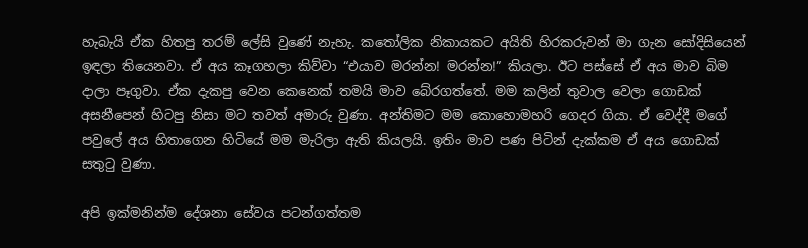හැබැයි ඒක හිතපු තරම් ලේසි වුණේ නැහැ. කතෝලික නිකායකට අයිති හිරකරුවන් මා ගැන සෝදිසියෙන් ඉඳලා තියෙනවා. ඒ අය කෑගහලා කිව්වා “එයාව මරන්න! මරන්න!” කියලා. ඊට පස්සේ ඒ අය මාව බිම දාලා පෑගුවා. ඒක දැකපු වෙන කෙනෙක් තමයි මාව බේරගත්තේ. මම කලින් තුවාල වෙලා ගොඩක් අසනීපෙන් හිටපු නිසා මට තවත් අමාරු වුණා. අන්තිමට මම කොහොමහරි ගෙදර ගියා. ඒ වෙද්දී මගේ පවුලේ අය හිතාගෙන හිටියේ මම මැරිලා ඇති කියලයි. ඉතිං මාව පණ පිටින් දැක්කම ඒ අය ගොඩක් සතුටු වුණා.

අපි ඉක්මනින්ම දේශනා සේවය පටන්ගත්තම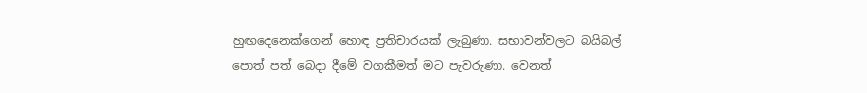හුඟදෙනෙක්ගෙන් හොඳ ප්‍රතිචාරයක් ලැබුණා. සභාවන්වලට බයිබල් පොත් පත් බෙදා දීමේ වගකීමත් මට පැවරුණා. වෙනත්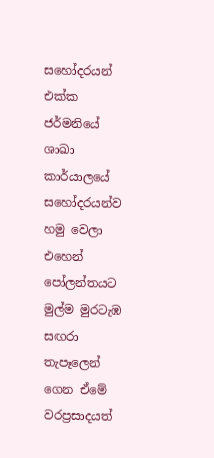සහෝදරයන් එක්ක ජර්මනියේ ශාඛා කාර්යාලයේ සහෝදරයන්ව හමු වෙලා එහෙන් පෝලන්තයට මුල්ම මුරටැඹ සඟරා තැපෑලෙන් ගෙන ඒමේ වරප්‍රසාදයත්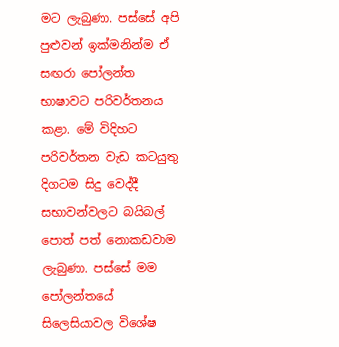මට ලැබුණා. පස්සේ අපි පුළුවන් ඉක්මනින්ම ඒ සඟරා පෝලන්ත භාෂාවට පරිවර්තනය කළා. මේ විදිහට පරිවර්තන වැඩ කටයුතු දිගටම සිදු වෙද්දී සභාවන්වලට බයිබල් පොත් පත් නොකඩවාම ලැබුණා. පස්සේ මම පෝලන්තයේ සිලෙසියාවල විශේෂ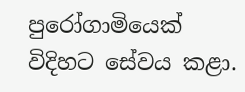පුරෝගාමියෙක් විදිහට සේවය කළා.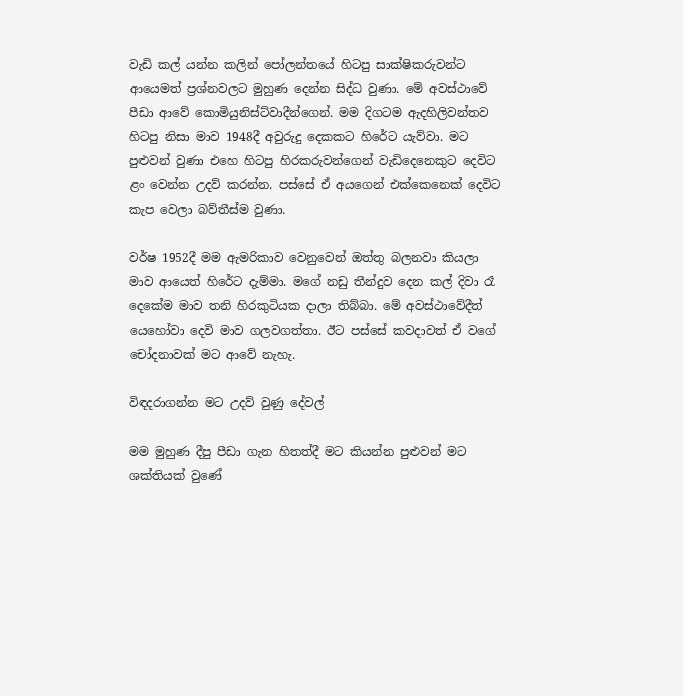වැඩි කල් යන්න කලින් පෝලන්තයේ හිටපු සාක්ෂිකරුවන්ට ආයෙමත් ප්‍රශ්නවලට මුහුණ දෙන්න සිද්ධ වුණා. මේ අවස්ථාවේ පීඩා ආවේ කොමියුනිස්ට්වාදීන්ගෙන්. මම දිගටම ඇදහිලිවන්තව හිටපු නිසා මාව 1948දී අවුරුදු දෙකකට හිරේට යැව්වා. මට පුළුවන් වුණා එහෙ හිටපු හිරකරුවන්ගෙන් වැඩිදෙනෙකුට දෙවිට ළං වෙන්න උදව් කරන්න. පස්සේ ඒ අයගෙන් එක්කෙනෙක් දෙවිට කැප වෙලා බව්තීස්ම වුණා.

වර්ෂ 1952දී මම ඇමරිකාව වෙනුවෙන් ඔත්තු බලනවා කියලා මාව ආයෙත් හිරේට දැම්මා. මගේ නඩු තීන්දුව දෙන කල් දිවා රෑ දෙකේම මාව තනි හිරකුටියක දාලා තිබ්බා. මේ අවස්ථාවේදීත් යෙහෝවා දෙවි මාව ගලවගත්තා. ඊට පස්සේ කවදාවත් ඒ වගේ චෝදනාවක් මට ආවේ නැහැ.

විඳදරාගන්න මට උදව් වුණු දේවල්

මම මුහුණ දීපු පීඩා ගැන හිතත්දී මට කියන්න පුළුවන් මට ශක්තියක් වුණේ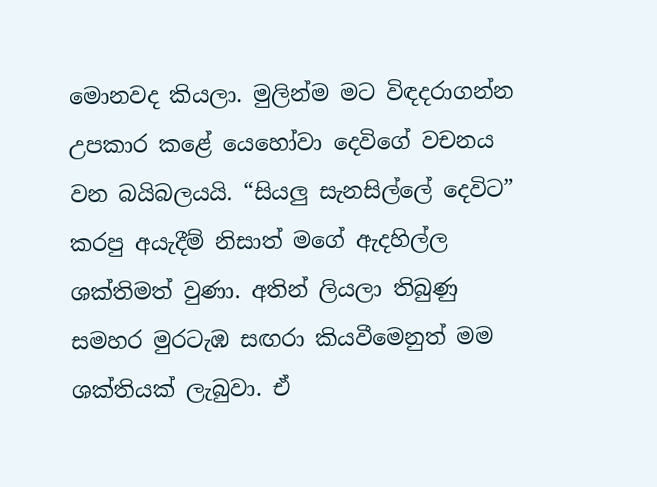මොනවද කියලා. මුලින්ම මට විඳදරාගන්න උපකාර කළේ යෙහෝවා දෙවිගේ වචනය වන බයිබලයයි. “සියලු සැනසිල්ලේ දෙවිට” කරපු අයැදීම් නිසාත් මගේ ඇදහිල්ල ශක්තිමත් වුණා. අතින් ලියලා තිබුණු සමහර මුරටැඹ සඟරා කියවීමෙනුත් මම ශක්තියක් ලැබුවා. ඒ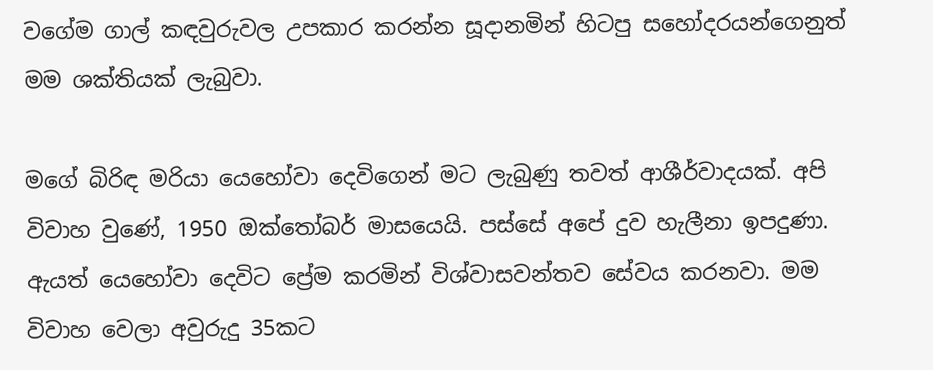වගේම ගාල් කඳවුරුවල උපකාර කරන්න සූදානමින් හිටපු සහෝදරයන්ගෙනුත් මම ශක්තියක් ලැබුවා.

මගේ බිරිඳ මරියා යෙහෝවා දෙවිගෙන් මට ලැබුණු තවත් ආශීර්වාදයක්. අපි විවාහ වුණේ, 1950 ඔක්තෝබර් මාසයෙයි. පස්සේ අපේ දුව හැලීනා ඉපදුණා. ඇයත් යෙහෝවා දෙවිට ප්‍රේම කරමින් විශ්වාසවන්තව සේවය කරනවා. මම විවාහ වෙලා අවුරුදු 35කට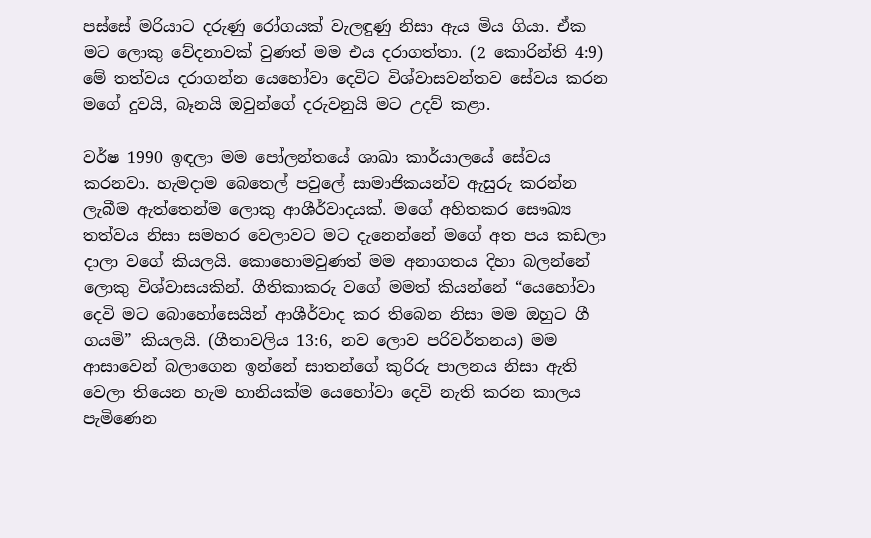පස්සේ මරියාට දරුණු රෝගයක් වැලඳුණු නිසා ඇය මිය ගියා. ඒක මට ලොකු වේදනාවක් වුණත් මම එය දරාගත්තා. (2 කොරින්ති 4:9) මේ තත්වය දරාගන්න යෙහෝවා දෙවිට විශ්වාසවන්තව සේවය කරන මගේ දුවයි, බෑනයි ඔවුන්ගේ දරුවනුයි මට උදව් කළා.

වර්ෂ 1990 ඉඳලා මම පෝලන්තයේ ශාඛා කාර්යාලයේ සේවය කරනවා. හැමදාම බෙතෙල් පවුලේ සාමාජිකයන්ව ඇසුරු කරන්න ලැබීම ඇත්තෙන්ම ලොකු ආශීර්වාදයක්. මගේ අහිතකර සෞඛ්‍ය තත්වය නිසා සමහර වෙලාවට මට දැනෙන්නේ මගේ අත පය කඩලා දාලා වගේ කියලයි. කොහොමවුණත් මම අනාගතය දිහා බලන්නේ ලොකු විශ්වාසයකින්. ගීතිකාකරු වගේ මමත් කියන්නේ “යෙහෝවා දෙවි මට බොහෝසෙයින් ආශීර්වාද කර තිබෙන නිසා මම ඔහුට ගී ගයමි” කියලයි. (ගීතාවලිය 13:6, නව ලොව පරිවර්තනය) මම ආසාවෙන් බලාගෙන ඉන්නේ සාතන්ගේ කුරිරු පාලනය නිසා ඇති වෙලා තියෙන හැම හානියක්ම යෙහෝවා දෙවි නැති කරන කාලය පැමිණෙන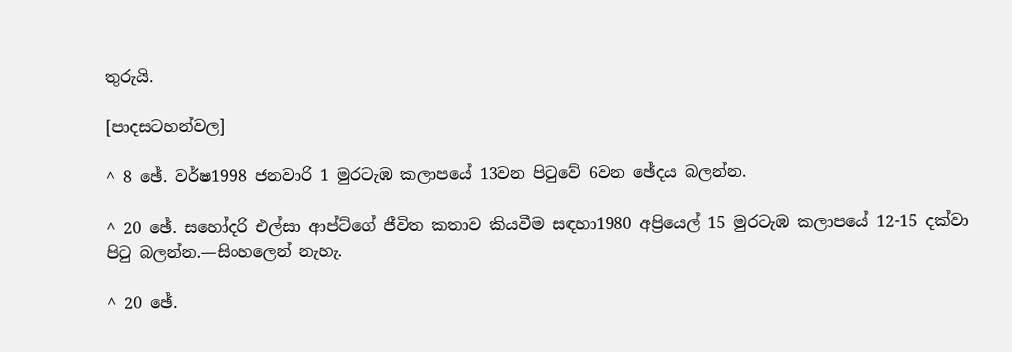තුරුයි.

[පාදසටහන්වල]

^ 8 ඡේ. වර්ෂ1998 ජනවාරි 1 මුරටැඹ කලාපයේ 13වන පිටුවේ 6වන ඡේදය බලන්න.

^ 20 ඡේ. සහෝදරි එල්සා ආප්ට්ගේ ජීවිත කතාව කියවීම සඳහා1980 අප්‍රියෙල් 15 මුරටැඹ කලාපයේ 12-15 දක්වා පිටු බලන්න.—සිංහලෙන් නැහැ.

^ 20 ඡේ.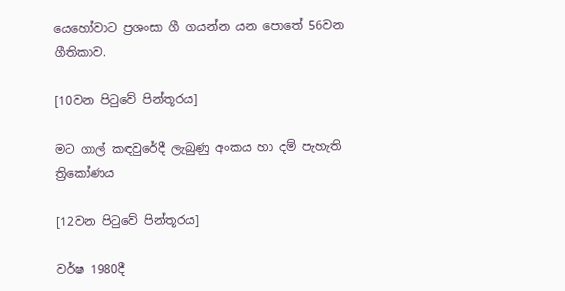යෙහෝවාට ප්‍රශංසා ගී ගයන්න යන පොතේ 56වන ගීතිකාව.

[10වන පිටුවේ පින්තූරය]

මට ගාල් කඳවුරේදී ලැබුණු අංකය හා දම් පැහැති ත්‍රිකෝණය

[12වන පිටුවේ පින්තූරය]

වර්ෂ 1980දී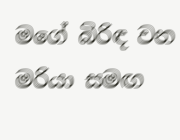මගේ බිරිඳ වන මරියා සමඟ